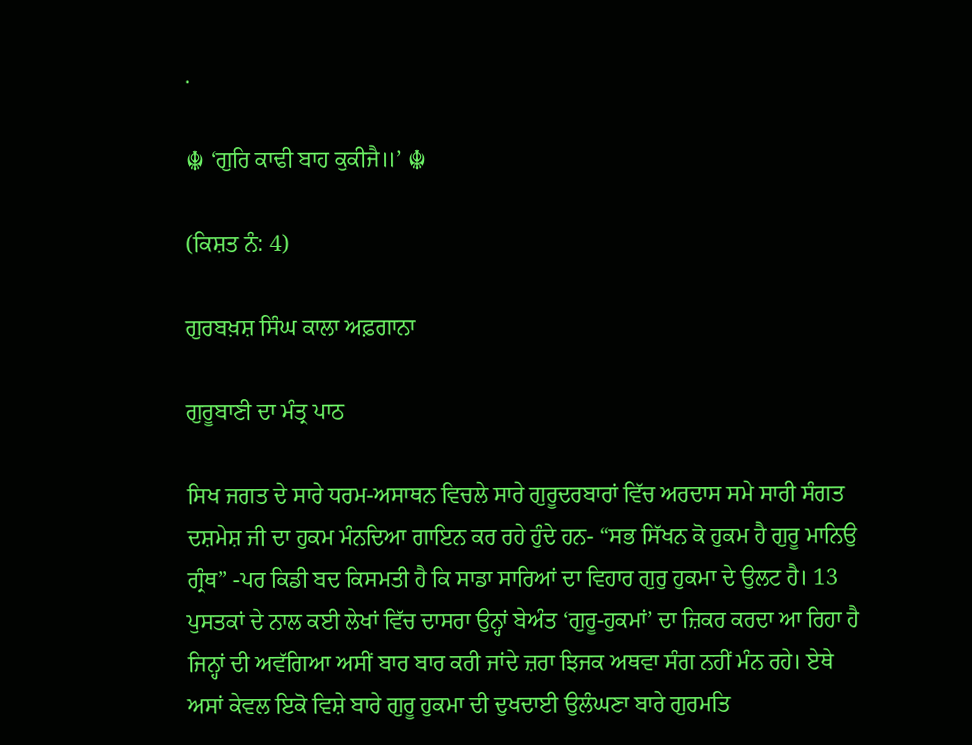.

☬ ‘ਗੁਰਿ ਕਾਢੀ ਬਾਹ ਕੁਕੀਜੈ॥’ ☬

(ਕਿਸ਼ਤ ਨੰ: 4)

ਗੁਰਬਖ਼ਸ਼ ਸਿੰਘ ਕਾਲਾ ਅਫ਼ਗਾਨਾ

ਗੁਰੂਬਾਣੀ ਦਾ ਮੰਤ੍ਰ ਪਾਠ

ਸਿਖ ਜਗਤ ਦੇ ਸਾਰੇ ਧਰਮ-ਅਸਾਥਨ ਵਿਚਲੇ ਸਾਰੇ ਗੁਰੂਦਰਬਾਰਾਂ ਵਿੱਚ ਅਰਦਾਸ ਸਮੇ ਸਾਰੀ ਸੰਗਤ ਦਸ਼ਮੇਸ਼ ਜੀ ਦਾ ਹੁਕਮ ਮੰਨਦਿਆ ਗਾਇਨ ਕਰ ਰਹੇ ਹੁੰਦੇ ਹਨ- “ਸਭ ਸਿੱਖਨ ਕੋ ਹੁਕਮ ਹੈ ਗੁਰੂ ਮਾਨਿਉ ਗ੍ਰੰਥ” -ਪਰ ਕਿਡੀ ਬਦ ਕਿਸਮਤੀ ਹੈ ਕਿ ਸਾਡਾ ਸਾਰਿਆਂ ਦਾ ਵਿਹਾਰ ਗੁਰੁ ਹੁਕਮਾ ਦੇ ਉਲਟ ਹੈ। 13 ਪੁਸਤਕਾਂ ਦੇ ਨਾਲ ਕਈ ਲੇਖਾਂ ਵਿੱਚ ਦਾਸਰਾ ਉਨ੍ਹਾਂ ਬੇਅੰਤ ‘ਗੁਰੂ-ਹੁਕਮਾਂ’ ਦਾ ਜ਼ਿਕਰ ਕਰਦਾ ਆ ਰਿਹਾ ਹੈ ਜਿਨ੍ਹਾਂ ਦੀ ਅਵੱਗਿਆ ਅਸੀਂ ਬਾਰ ਬਾਰ ਕਰੀ ਜਾਂਦੇ ਜ਼ਰਾ ਝਿਜਕ ਅਥਵਾ ਸੰਗ ਨਹੀਂ ਮੰਨ ਰਹੇ। ਏਥੇ ਅਸਾਂ ਕੇਵਲ ਇਕੋ ਵਿਸ਼ੇ ਬਾਰੇ ਗੁਰੂ ਹੁਕਮਾ ਦੀ ਦੁਖਦਾਈ ਉਲੰਘਣਾ ਬਾਰੇ ਗੁਰਮਤਿ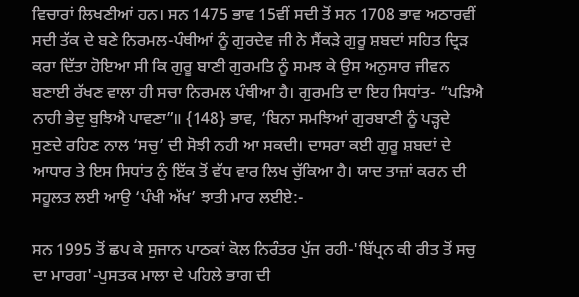ਵਿਚਾਰਾਂ ਲਿਖਣੀਆਂ ਹਨ। ਸਨ 1475 ਭਾਵ 15ਵੀਂ ਸਦੀ ਤੋਂ ਸਨ 1708 ਭਾਵ ਅਠਾਰਵੀਂ ਸਦੀ ਤੱਕ ਦੇ ਬਣੇ ਨਿਰਮਲ-ਪੰਥੀਆਂ ਨੂੰ ਗੁਰਦੇਵ ਜੀ ਨੇ ਸੈਂਕੜੇ ਗੁਰੂ ਸ਼ਬਦਾਂ ਸਹਿਤ ਦ੍ਰਿੜ ਕਰਾ ਦਿੱਤਾ ਹੋਇਆ ਸੀ ਕਿ ਗੁਰੂ ਬਾਣੀ ਗੁਰਮਤਿ ਨੂੰ ਸਮਝ ਕੇ ਉਸ ਅਨੁਸਾਰ ਜੀਵਨ ਬਣਾਈ ਰੱਖਣ ਵਾਲਾ ਹੀ ਸਚਾ ਨਿਰਮਲ ਪੰਥੀਆ ਹੈ। ਗੁਰਮਤਿ ਦਾ ਇਹ ਸਿਧਾਂਤ- “ਪੜਿਐ ਨਾਹੀ ਭੇਦੁ ਬੁਝਿਐ ਪਾਵਣਾ”॥ {148} ਭਾਵ, ‘ਬਿਨਾ ਸਮਝਿਆਂ ਗੁਰਬਾਣੀ ਨੂੰ ਪੜ੍ਹਦੇ ਸੁਣਦੇ ਰਹਿਣ ਨਾਲ ‘ਸਚੁ’ ਦੀ ਸੋਝੀ ਨਹੀ ਆ ਸਕਦੀ। ਦਾਸਰਾ ਕਈ ਗੁਰੂ ਸ਼ਬਦਾਂ ਦੇ ਆਧਾਰ ਤੇ ਇਸ ਸਿਧਾਂਤ ਨੁੰ ਇੱਕ ਤੋਂ ਵੱਧ ਵਾਰ ਲਿਖ ਚੁੱਕਿਆ ਹੈ। ਯਾਦ ਤਾਜ਼ਾਂ ਕਰਨ ਦੀ ਸਹੂਲਤ ਲਈ ਆਉ ‘ਪੰਖੀ ਅੱਖ’ ਝਾਤੀ ਮਾਰ ਲਈਏ:-

ਸਨ 1995 ਤੋਂ ਛਪ ਕੇ ਸੁਜਾਨ ਪਾਠਕਾਂ ਕੋਲ ਨਿਰੰਤਰ ਪੁੱਜ ਰਹੀ-'ਬਿੱਪ੍ਰਨ ਕੀ ਰੀਤ ਤੋਂ ਸਚੁ ਦਾ ਮਾਰਗ'-ਪੁਸਤਕ ਮਾਲਾ ਦੇ ਪਹਿਲੇ ਭਾਗ ਦੀ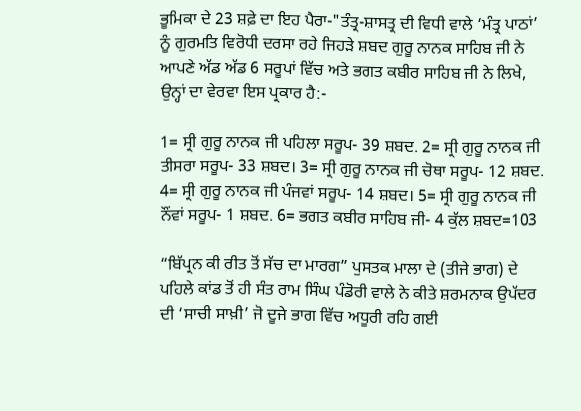ਭੂਮਿਕਾ ਦੇ 23 ਸ਼ਫ਼ੇ ਦਾ ਇਹ ਪੈਰਾ-"ਤੰਤ੍ਰ-ਸ਼ਾਸਤ੍ਰ ਦੀ ਵਿਧੀ ਵਾਲੇ ‘ਮੰਤ੍ਰ ਪਾਠਾਂ’ ਨੂੰ ਗੁਰਮਤਿ ਵਿਰੋਧੀ ਦਰਸਾ ਰਹੇ ਜਿਹੜੇ ਸ਼ਬਦ ਗੁਰੂ ਨਾਨਕ ਸਾਹਿਬ ਜੀ ਨੇ ਆਪਣੇ ਅੱਡ ਅੱਡ 6 ਸਰੂਪਾਂ ਵਿੱਚ ਅਤੇ ਭਗਤ ਕਬੀਰ ਸਾਹਿਬ ਜੀ ਨੇ ਲਿਖੇ, ਉਨ੍ਹਾਂ ਦਾ ਵੇਰਵਾ ਇਸ ਪ੍ਰਕਾਰ ਹੈ:-

1= ਸ੍ਰੀ ਗੁਰੂ ਨਾਨਕ ਜੀ ਪਹਿਲਾ ਸਰੂਪ- 39 ਸ਼ਬਦ. 2= ਸ੍ਰੀ ਗੁਰੂ ਨਾਨਕ ਜੀ ਤੀਸਰਾ ਸਰੂਪ- 33 ਸ਼ਬਦ। 3= ਸ੍ਰੀ ਗੁਰੂ ਨਾਨਕ ਜੀ ਚੋਥਾ ਸਰੂਪ- 12 ਸ਼ਬਦ. 4= ਸ੍ਰੀ ਗੁਰੂ ਨਾਨਕ ਜੀ ਪੰਜਵਾਂ ਸਰੂਪ- 14 ਸ਼ਬਦ। 5= ਸ੍ਰੀ ਗੁਰੂ ਨਾਨਕ ਜੀ ਨੌਂਵਾਂ ਸਰੂਪ- 1 ਸ਼ਬਦ. 6= ਭਗਤ ਕਬੀਰ ਸਾਹਿਬ ਜੀ- 4 ਕੁੱਲ ਸ਼ਬਦ=103

“ਬਿੱਪ੍ਰਨ ਕੀ ਰੀਤ ਤੋਂ ਸੱਚ ਦਾ ਮਾਰਗ” ਪੁਸਤਕ ਮਾਲਾ ਦੇ (ਤੀਜੇ ਭਾਗ) ਦੇ ਪਹਿਲੇ ਕਾਂਡ ਤੋਂ ਹੀ ਸੰਤ ਰਾਮ ਸਿੰਘ ਪੰਡੋਰੀ ਵਾਲੇ ਨੇ ਕੀਤੇ ਸ਼ਰਮਨਾਕ ਉਪੱਦਰ ਦੀ ‘ਸਾਚੀ ਸਾਖ਼ੀ’ ਜੋ ਦੂਜੇ ਭਾਗ ਵਿੱਚ ਅਧੂਰੀ ਰਹਿ ਗਈ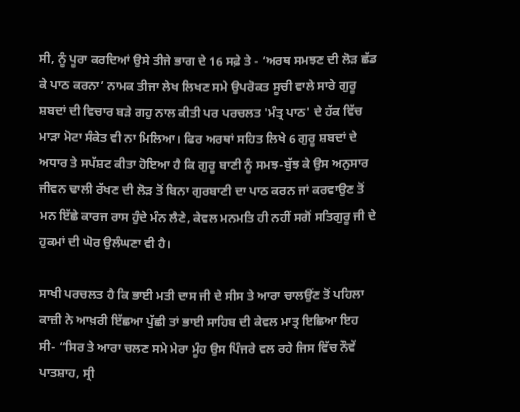ਸੀ, ਨੂੰ ਪੂਰਾ ਕਰਦਿਆਂ ਉਸੇ ਤੀਜੇ ਭਾਗ ਦੇ 16 ਸਫ਼ੇ ਤੇ - ‘ਅਰਥ ਸਮਝਣ ਦੀ ਲੋੜ ਛੱਡ ਕੇ ਪਾਠ ਕਰਨਾ’ ਨਾਮਕ ਤੀਜਾ ਲੇਖ ਲਿਖਣ ਸਮੇ ਉਪਰੋਕਤ ਸੂਚੀ ਵਾਲੇ ਸਾਰੇ ਗੁਰੂ ਸ਼ਬਦਾਂ ਦੀ ਵਿਚਾਰ ਬੜੇ ਗਹੁ ਨਾਲ ਕੀਤੀ ਪਰ ਪਰਚਲਤ 'ਮੰਤ੍ਰ ਪਾਠ' ਦੇ ਹੱਕ ਵਿੱਚ ਮਾੜਾ ਮੋਟਾ ਸੰਕੇਤ ਵੀ ਨਾ ਮਿਲਿਆ। ਫਿਰ ਅਰਥਾਂ ਸਹਿਤ ਲਿਖੇ 6 ਗੁਰੂ ਸ਼ਬਦਾਂ ਦੇ ਅਧਾਰ ਤੇ ਸਪੱਸ਼ਟ ਕੀਤਾ ਹੋਇਆ ਹੈ ਕਿ ਗੁਰੂ ਬਾਣੀ ਨੂੰ ਸਮਝ-ਬੁੱਝ ਕੇ ਉਸ ਅਨੁਸਾਰ ਜੀਵਨ ਢਾਲੀ ਰੱਖਣ ਦੀ ਲੋੜ ਤੋਂ ਬਿਨਾ ਗੁਰਬਾਣੀ ਦਾ ਪਾਠ ਕਰਨ ਜਾਂ ਕਰਵਾਉਣ ਤੋਂ ਮਨ ਇੱਛੇ ਕਾਰਜ ਰਾਸ ਹੁੰਦੇ ਮੰਨ ਲੈਣੇ, ਕੇਵਲ ਮਨਮਤਿ ਹੀ ਨਹੀਂ ਸਗੋਂ ਸਤਿਗੁਰੂ ਜੀ ਦੇ ਹੁਕਮਾਂ ਦੀ ਘੋਰ ਉਲੰਘਣਾ ਵੀ ਹੈ।

ਸਾਖੀ ਪਰਚਲਤ ਹੈ ਕਿ ਭਾਈ ਮਤੀ ਦਾਸ ਜੀ ਦੇ ਸੀਸ ਤੇ ਆਰਾ ਚਾਲਉਂਣ ਤੋਂ ਪਹਿਲਾ ਕਾਜ਼ੀ ਨੇ ਆਖ਼ਰੀ ਇੱਛਆ ਪੁੱਛੀ ਤਾਂ ਭਾਈ ਸਾਹਿਬ ਦੀ ਕੇਵਲ ਮਾਤ੍ਰ ਇਛਿਆ ਇਹ ਸੀ- “ਸਿਰ ਤੇ ਆਰਾ ਚਲਣ ਸਮੇ ਮੇਰਾ ਮੂੰਹ ਉਸ ਪਿੰਜਰੇ ਵਲ ਰਹੇ ਜਿਸ ਵਿੱਚ ਨੌਵੇਂ ਪਾਤਸ਼ਾਹ, ਸ੍ਰੀ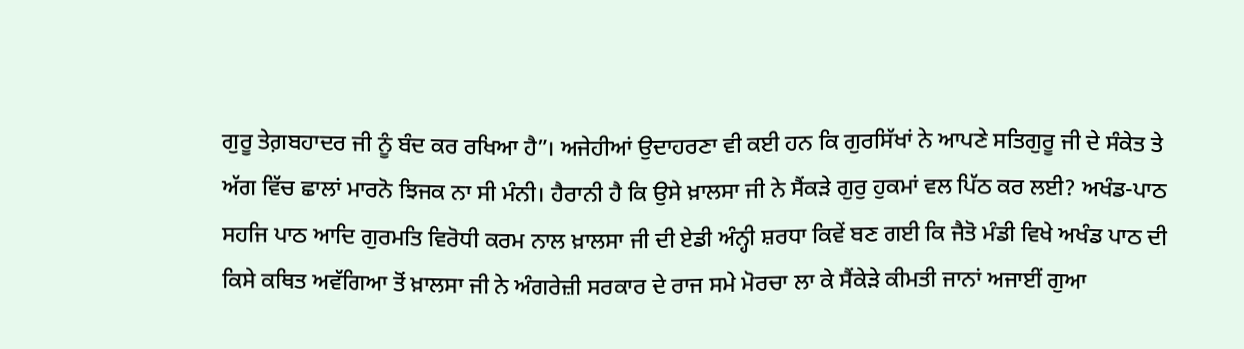ਗੁਰੂ ਤੇਗ਼ਬਹਾਦਰ ਜੀ ਨੂੰ ਬੰਦ ਕਰ ਰਖਿਆ ਹੈ”। ਅਜੇਹੀਆਂ ਉਦਾਹਰਣਾ ਵੀ ਕਈ ਹਨ ਕਿ ਗੁਰਸਿੱਖਾਂ ਨੇ ਆਪਣੇ ਸਤਿਗੁਰੂ ਜੀ ਦੇ ਸੰਕੇਤ ਤੇ ਅੱਗ ਵਿੱਚ ਛਾਲਾਂ ਮਾਰਨੋ ਝਿਜਕ ਨਾ ਸੀ ਮੰਨੀ। ਹੈਰਾਨੀ ਹੈ ਕਿ ਉਸੇ ਖ਼ਾਲਸਾ ਜੀ ਨੇ ਸੈਂਕੜੇ ਗੁਰੁ ਹੁਕਮਾਂ ਵਲ ਪਿੱਠ ਕਰ ਲਈ? ਅਖੰਡ-ਪਾਠ ਸਹਜਿ ਪਾਠ ਆਦਿ ਗੁਰਮਤਿ ਵਿਰੋਧੀ ਕਰਮ ਨਾਲ ਖ਼ਾਲਸਾ ਜੀ ਦੀ ਏਡੀ ਅੰਨ੍ਹੀ ਸ਼ਰਧਾ ਕਿਵੇਂ ਬਣ ਗਈ ਕਿ ਜੈਤੋ ਮੰਡੀ ਵਿਖੇ ਅਖੰਡ ਪਾਠ ਦੀ ਕਿਸੇ ਕਥਿਤ ਅਵੱਗਿਆ ਤੋਂ ਖ਼ਾਲਸਾ ਜੀ ਨੇ ਅੰਗਰੇਜ਼ੀ ਸਰਕਾਰ ਦੇ ਰਾਜ ਸਮੇ ਮੋਰਚਾ ਲਾ ਕੇ ਸੈਂਕੇੜੇ ਕੀਮਤੀ ਜਾਨਾਂ ਅਜਾਈਂ ਗੁਆ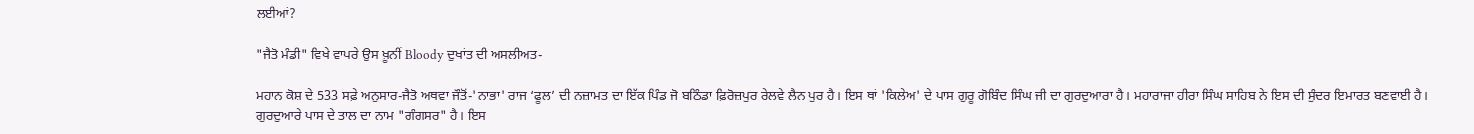ਲਈਆਂ?

"ਜੈਤੋ ਮੰਡੀ" ਵਿਖੇ ਵਾਪਰੇ ਉਸ ਖ਼ੂਨੀਂ Bloody ਦੁਖਾਂਤ ਦੀ ਅਸਲੀਅਤ-

ਮਹਾਨ ਕੋਸ਼ ਦੇ 533 ਸਫ਼ੇ ਅਨੁਸਾਰ-ਜੈਤੋ ਅਥਵਾ ਜੌਤੋਂ-'ਨਾਭਾ' ਰਾਜ ‘ਫੂਲ’ ਦੀ ਨਜ਼ਾਮਤ ਦਾ ਇੱਕ ਪਿੰਡ ਜੋ ਬਠਿੰਡਾ ਫ਼ਿਰੋਜ਼ਪੁਰ ਰੇਲਵੇ ਲੈਨ ਪੁਰ ਹੈ। ਇਸ ਥਾਂ 'ਕਿਲੇਅ' ਦੇ ਪਾਸ ਗੁਰੂ ਗੋਬਿੰਦ ਸਿੰਘ ਜੀ ਦਾ ਗੁਰਦੁਆਰਾ ਹੈ। ਮਹਾਰਾਜਾ ਹੀਰਾ ਸਿੰਘ ਸਾਹਿਬ ਨੇ ਇਸ ਦੀ ਸੁੰਦਰ ਇਮਾਰਤ ਬਣਵਾਈ ਹੈ। ਗੁਰਦੁਆਰੇ ਪਾਸ ਦੇ ਤਾਲ ਦਾ ਨਾਮ "ਗੰਗਸਰ" ਹੈ। ਇਸ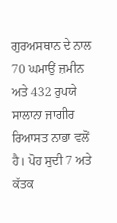ਗੁਰਅਸਥਾਨ ਦੇ ਨਾਲ 70 ਘਮਾਉਂ ਜ਼ਮੀਨ ਅਤੇ 432 ਰੁਪਯੇ ਸਾਲਾਨਾ ਜਾਗੀਰ ਰਿਆਸਤ ਨਾਭਾ ਵਲੋਂ ਹੈ। ਪੋਹ ਸੁਦੀ 7 ਅਤੇ ਕੱਤਕ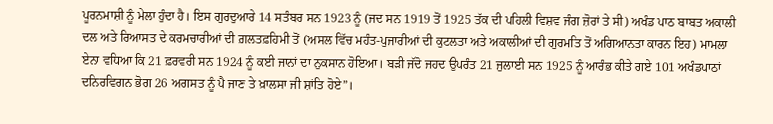ਪੂਰਨਮਾਸ਼ੀ ਨੂੰ ਮੇਲਾ ਹੁੰਦਾ ਹੈ। ਇਸ ਗੁਰਦੁਆਰੇ 14 ਸਤੰਬਰ ਸਨ 1923 ਨੂੰ (ਜਦ ਸਨ 1919 ਤੋਂ 1925 ਤੱਕ ਦੀ ਪਹਿਲੀ ਵਿਸ਼ਵ ਜੰਗ ਜ਼ੋਰਾਂ ਤੇ ਸੀ) ਅਖੰਡ ਪਾਠ ਬਾਬਤ ਅਕਾਲੀ ਦਲ ਅਤੇ ਰਿਆਸਤ ਦੇ ਕਰਮਚਾਰੀਆਂ ਦੀ ਗ਼ਲਤਫ਼ਹਿਮੀ ਤੋਂ (ਅਸਲ ਵਿੱਚ ਮਹੰਤ-ਪੁਜਾਰੀਆਂ ਦੀ ਕੁਟਲਤਾ ਅਤੇ ਅਕਾਲੀਆਂ ਦੀ ਗੁਰਮਤਿ ਤੋਂ ਅਗਿਆਨਤਾ ਕਾਰਨ ਇਹ) ਮਾਮਲਾ ਏਨਾ ਵਧਿਆ ਕਿ 21 ਫ਼ਰਵਰੀ ਸਨ 1924 ਨੂੰ ਕਈ ਜਾਨਾਂ ਦਾ ਨੁਕਸਾਨ ਹੋਇਆ। ਬੜੀ ਜੱਦੋ ਜਹਦ ਉਪਰੰਤ 21 ਜੁਲਾਈ ਸਨ 1925 ਨੂੰ ਆਰੰਭ ਕੀਤੇ ਗਏ 101 ਅਖੰਡਪਾਠਾਂ ਦਨਿਰਵਿਗਨ ਭੋਗ 26 ਅਗਸਤ ਨੂੰ ਪੈ ਜਾਣ ਤੇ ਖ਼ਾਲਸਾ ਜੀ ਸ਼ਾਂਤਿ ਹੋਏ”।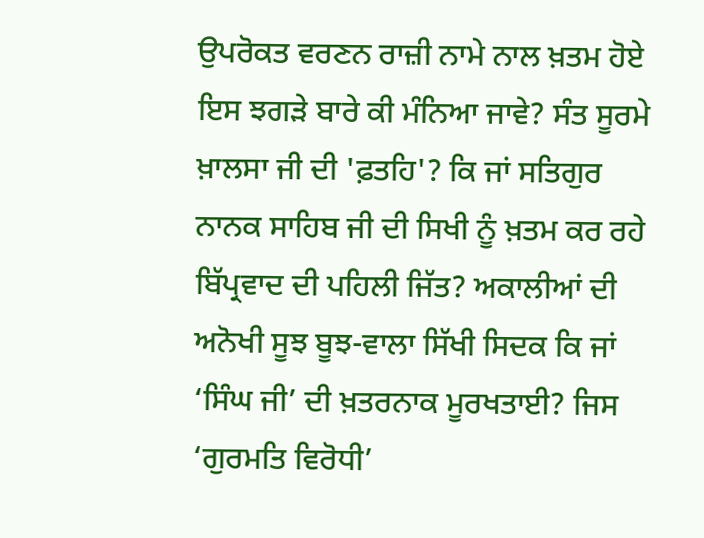ਉਪਰੋਕਤ ਵਰਣਨ ਰਾਜ਼ੀ ਨਾਮੇ ਨਾਲ ਖ਼ਤਮ ਹੋਏ ਇਸ ਝਗੜੇ ਬਾਰੇ ਕੀ ਮੰਨਿਆ ਜਾਵੇ? ਸੰਤ ਸੂਰਮੇ ਖ਼ਾਲਸਾ ਜੀ ਦੀ 'ਫ਼ਤਹਿ'? ਕਿ ਜਾਂ ਸਤਿਗੁਰ ਨਾਨਕ ਸਾਹਿਬ ਜੀ ਦੀ ਸਿਖੀ ਨੂੰ ਖ਼ਤਮ ਕਰ ਰਹੇ ਬਿੱਪ੍ਰਵਾਦ ਦੀ ਪਹਿਲੀ ਜਿੱਤ? ਅਕਾਲੀਆਂ ਦੀ ਅਨੋਖੀ ਸੂਝ ਬੂਝ-ਵਾਲਾ ਸਿੱਖੀ ਸਿਦਕ ਕਿ ਜਾਂ ‘ਸਿੰਘ ਜੀ’ ਦੀ ਖ਼ਤਰਨਾਕ ਮੂਰਖਤਾਈ? ਜਿਸ ‘ਗੁਰਮਤਿ ਵਿਰੋਧੀ’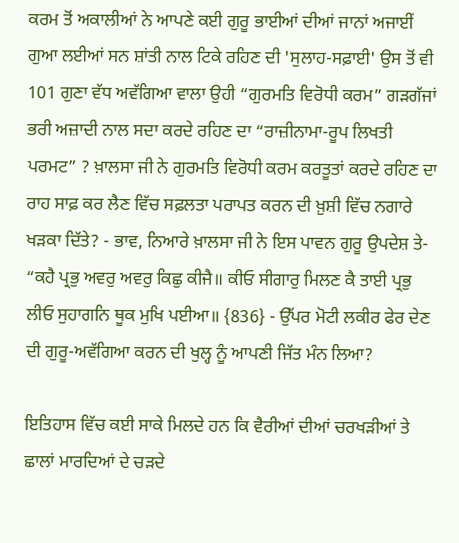ਕਰਮ ਤੋਂ ਅਕਾਲੀਆਂ ਨੇ ਆਪਣੇ ਕਈ ਗੁਰੂ ਭਾਈਆਂ ਦੀਆਂ ਜਾਨਾਂ ਅਜਾਈਂ ਗੁਆ ਲਈਆਂ ਸਨ ਸ਼ਾਂਤੀ ਨਾਲ ਟਿਕੇ ਰਹਿਣ ਦੀ 'ਸੁਲਾਹ-ਸਫ਼ਾਈ' ਉਸ ਤੋਂ ਵੀ 101 ਗੁਣਾ ਵੱਧ ਅਵੱਗਿਆ ਵਾਲਾ ਉਹੀ “ਗੁਰਮਤਿ ਵਿਰੋਧੀ ਕਰਮ” ਗੜਗੱਜਾਂ ਭਰੀ ਅਜ਼ਾਦੀ ਨਾਲ ਸਦਾ ਕਰਦੇ ਰਹਿਣ ਦਾ “ਰਾਜ਼ੀਨਾਮਾ-ਰੂਪ ਲਿਖਤੀ ਪਰਮਟ” ? ਖ਼ਾਲਸਾ ਜੀ ਨੇ ਗੁਰਮਤਿ ਵਿਰੋਧੀ ਕਰਮ ਕਰਤੂਤਾਂ ਕਰਦੇ ਰਹਿਣ ਦਾ ਰਾਹ ਸਾਫ਼ ਕਰ ਲੈਣ ਵਿੱਚ ਸਫ਼ਲਤਾ ਪਰਾਪਤ ਕਰਨ ਦੀ ਖ਼ੁਸ਼ੀ ਵਿੱਚ ਨਗਾਰੇ ਖੜਕਾ ਦਿੱਤੇ? - ਭਾਵ, ਨਿਆਰੇ ਖ਼ਾਲਸਾ ਜੀ ਨੇ ਇਸ ਪਾਵਨ ਗੁਰੂ ਉਪਦੇਸ਼ ਤੇ- “ਕਹੈ ਪ੍ਰਭੁ ਅਵਰੁ ਅਵਰੁ ਕਿਛੁ ਕੀਜੈ॥ ਕੀਓ ਸੀਗਾਰੁ ਮਿਲਣ ਕੈ ਤਾਈ ਪ੍ਰਭੁ ਲੀਓ ਸੁਹਾਗਨਿ ਥੂਕ ਮੁਖਿ ਪਈਆ॥ {836} - ਉੱਪਰ ਮੋਟੀ ਲਕੀਰ ਫੇਰ ਦੇਣ ਦੀ ਗੁਰੂ-ਅਵੱਗਿਆ ਕਰਨ ਦੀ ਖੁਲ੍ਹ ਨੂੰ ਆਪਣੀ ਜਿੱਤ ਮੰਨ ਲਿਆ?

ਇਤਿਹਾਸ ਵਿੱਚ ਕਈ ਸਾਕੇ ਮਿਲਦੇ ਹਨ ਕਿ ਵੈਰੀਆਂ ਦੀਆਂ ਚਰਖੜੀਆਂ ਤੇ ਛਾਲਾਂ ਮਾਰਦਿਆਂ ਦੇ ਚੜਦੇ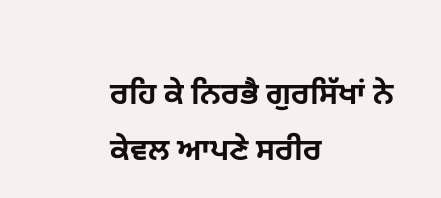ਰਹਿ ਕੇ ਨਿਰਭੈ ਗੁਰਸਿੱਖਾਂ ਨੇ ਕੇਵਲ ਆਪਣੇ ਸਰੀਰ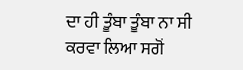ਦਾ ਹੀ ਤੂੰਬਾ ਤੂੰਬਾ ਨਾ ਸੀ ਕਰਵਾ ਲਿਆ ਸਗੋਂ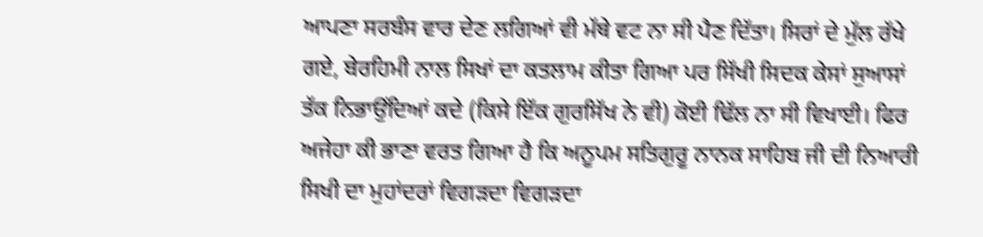ਆਪਣਾ ਸਰਬੰਸ ਵਾਰ ਦੇਣ ਲਗਿਆਂ ਵੀ ਮੱਥੇ ਵਟ ਨਾ ਸੀ ਪੈਣ ਦਿੱਤਾ। ਸਿਰਾਂ ਦੇ ਮੁੱਲ ਰੱਖੇ ਗਏ, ਬੇਰਹਿਮੀ ਨਾਲ ਸਿਖਾਂ ਦਾ ਕਤਲਾਮ ਕੀਤਾ ਗਿਆ ਪਰ ਸਿੱਖੀ ਸਿਦਕ ਕੇਸਾਂ ਸੁਆਸਾਂ ਤੱਕ ਨਿਭਾਉਂਦਿਆਂ ਕਦੇ (ਕਿਸੇ ਇੱਕ ਗੁਰਸਿੱਖ ਨੇ ਵੀ) ਕੋਈ ਢਿੱਲ ਨਾ ਸੀ ਵਿਖਾਈ। ਫਿਰ ਅਜੇਹਾ ਕੀ ਭਾਣਾ ਵਰਤ ਗਿਆ ਹੈ ਕਿ ਅਨੂਪਮ ਸਤਿਗੁਰੂ ਨਾਨਕ ਸਾਹਿਬ ਜੀ ਦੀ ਨਿਆਰੀ ਸਿਖੀ ਦਾ ਮੁਹਾਂਦਰਾਂ ਵਿਗੜਦਾ ਵਿਗੜਦਾ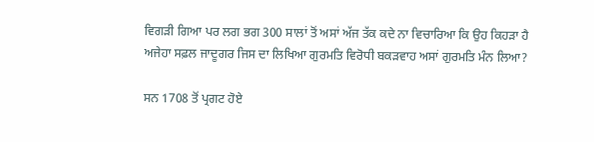ਵਿਗੜੀ ਗਿਆ ਪਰ ਲਗ ਭਗ 300 ਸਾਲਾਂ ਤੋਂ ਅਸਾਂ ਅੱਜ ਤੱਕ ਕਦੇ ਨਾ ਵਿਚਾਰਿਆ ਕਿ ਉਹ ਕਿਹੜਾ ਹੈ ਅਜੇਹਾ ਸਫ਼ਲ ਜਾਦੂਗਰ ਜਿਸ ਦਾ ਲਿਖਿਆ ਗੁਰਮਤਿ ਵਿਰੋਧੀ ਬਕੜਵਾਹ ਅਸਾਂ ਗੁਰਮਤਿ ਮੰਨ ਲਿਆ?

ਸਨ 1708 ਤੋਂ ਪ੍ਰਗਟ ਹੋਏ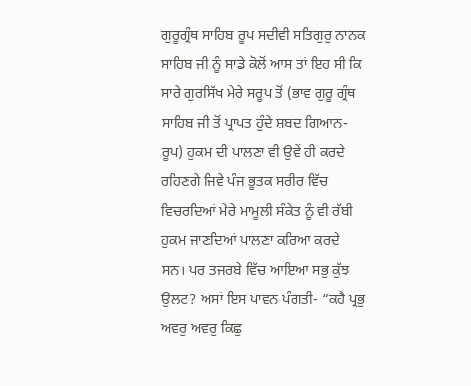ਗੁਰੂਗ੍ਰੰਥ ਸਾਹਿਬ ਰੂਪ ਸਦੀਵੀ ਸਤਿਗੁਰੁ ਨਾਨਕ ਸਾਹਿਬ ਜੀ ਨੂੰ ਸਾਡੇ ਕੋਲੋਂ ਆਸ ਤਾਂ ਇਹ ਸੀ ਕਿ ਸਾਰੇ ਗੁਰਸਿੱਖ ਮੇਰੇ ਸਰੂਪ ਤੋਂ (ਭਾਵ ਗੁਰੂ ਗ੍ਰੰਥ ਸਾਹਿਬ ਜੀ ਤੋਂ ਪ੍ਰਾਪਤ ਹੁੰਦੇ ਸ਼ਬਦ ਗਿਆਨ-ਰੂਪ) ਹੁਕਮ ਦੀ ਪਾਲਣਾ ਵੀ ਉਵੇਂ ਹੀ ਕਰਦੇ ਰਹਿਣਗੇ ਜਿਵੇ ਪੰਜ ਭੂਤਕ ਸਰੀਰ ਵਿੱਚ ਵਿਚਰਦਿਆਂ ਮੇਰੇ ਮਾਮੂਲੀ ਸੰਕੇਤ ਨੂੰ ਵੀ ਰੱਬੀ ਹੁਕਮ ਜਾਣਦਿਆਂ ਪਾਲਣਾ ਕਰਿਆ ਕਰਦੇ ਸਨ। ਪਰ ਤਜਰਬੇ ਵਿੱਚ ਆਇਆ ਸਭੁ ਕੁੱਝ ਉਲਟ? ਅਸਾਂ ਇਸ ਪਾਵਨ ਪੰਗਤੀ- “ਕਹੈ ਪ੍ਰਭੁ ਅਵਰੁ ਅਵਰੁ ਕਿਛੁ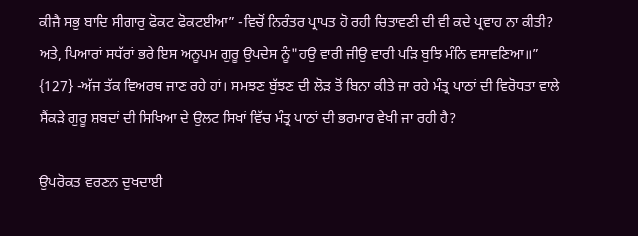ਕੀਜੈ ਸਭੁ ਬਾਦਿ ਸੀਗਾਰੁ ਫੋਕਟ ਫੋਕਟਈਆ” -ਵਿਚੋਂ ਨਿਰੰਤਰ ਪ੍ਰਾਪਤ ਹੋ ਰਹੀ ਚਿਤਾਵਣੀ ਦੀ ਵੀ ਕਦੇ ਪ੍ਰਵਾਹ ਨਾ ਕੀਤੀ? ਅਤੇ, ਪਿਆਰਾਂ ਸਧੱਰਾਂ ਭਰੇ ਇਸ ਅਨੂਪਮ ਗੁਰੂ ਉਪਦੇਸ ਨੂੰ"ਹਉ ਵਾਰੀ ਜੀਉ ਵਾਰੀ ਪੜਿ ਬੁਝਿ ਮੰਨਿ ਵਸਾਵਣਿਆ॥” {127} -ਅੱਜ ਤੱਕ ਵਿਅਰਥ ਜਾਣ ਰਹੇ ਹਾਂ। ਸਮਝਣ ਬੁੱਝਣ ਦੀ ਲੋੜ ਤੋਂ ਬਿਨਾ ਕੀਤੇ ਜਾ ਰਹੇ ਮੰਤ੍ਰ ਪਾਠਾਂ ਦੀ ਵਿਰੋਧਤਾ ਵਾਲੇ ਸੈਂਕੜੇ ਗੁਰੂ ਸ਼ਬਦਾਂ ਦੀ ਸਿਖਿਆ ਦੇ ਉਲਟ ਸਿਖਾਂ ਵਿੱਚ ਮੰਤ੍ਰ ਪਾਠਾਂ ਦੀ ਭਰਮਾਰ ਵੇਖੀ ਜਾ ਰਹੀ ਹੈ?

ਉਪਰੋਕਤ ਵਰਣਨ ਦੁਖਦਾਈ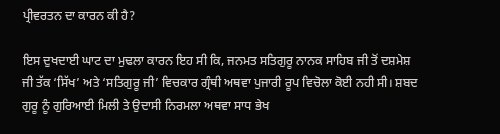ਪ੍ਰੀਵਰਤਨ ਦਾ ਕਾਰਨ ਕੀ ਹੈ?

ਇਸ ਦੁਖਦਾਈ ਘਾਟ ਦਾ ਮੁਢਲਾ ਕਾਰਨ ਇਹ ਸੀ ਕਿ, ਜਨਮਤ ਸਤਿਗੁਰੂ ਨਾਨਕ ਸਾਹਿਬ ਜੀ ਤੋਂ ਦਸ਼ਮੇਸ਼ ਜੀ ਤੱਕ ‘ਸਿੱਖ’ ਅਤੇ ‘ਸਤਿਗੁਰੂ ਜੀ’ ਵਿਚਕਾਰ ਗ੍ਰੰਥੀ ਅਥਵਾ ਪੁਜਾਰੀ ਰੂਪ ਵਿਚੋਲਾ ਕੋਈ ਨਹੀ ਸੀ। ਸ਼ਬਦ ਗੁਰੂ ਨੂੰ ਗੁਰਿਆਈ ਮਿਲੀ ਤੇ ਉਦਾਸੀ ਨਿਰਮਲਾ ਅਥਵਾ ਸਾਧ ਭੇਖ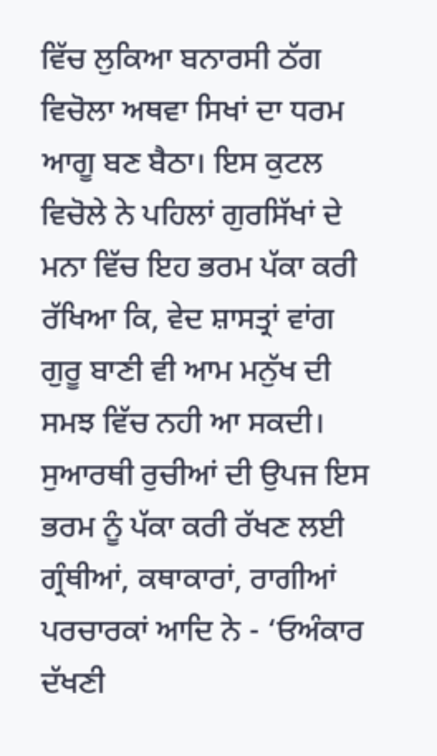ਵਿੱਚ ਲੁਕਿਆ ਬਨਾਰਸੀ ਠੱਗ ਵਿਚੋਲਾ ਅਥਵਾ ਸਿਖਾਂ ਦਾ ਧਰਮ ਆਗੂ ਬਣ ਬੈਠਾ। ਇਸ ਕੁਟਲ ਵਿਚੋਲੇ ਨੇ ਪਹਿਲਾਂ ਗੁਰਸਿੱਖਾਂ ਦੇ ਮਨਾ ਵਿੱਚ ਇਹ ਭਰਮ ਪੱਕਾ ਕਰੀ ਰੱਖਿਆ ਕਿ, ਵੇਦ ਸ਼ਾਸਤ੍ਰਾਂ ਵਾਂਗ ਗੁਰੂ ਬਾਣੀ ਵੀ ਆਮ ਮਨੁੱਖ ਦੀ ਸਮਝ ਵਿੱਚ ਨਹੀ ਆ ਸਕਦੀ। ਸੁਆਰਥੀ ਰੁਚੀਆਂ ਦੀ ਉਪਜ ਇਸ ਭਰਮ ਨੂੰ ਪੱਕਾ ਕਰੀ ਰੱਖਣ ਲਈ ਗ੍ਰੰਥੀਆਂ, ਕਥਾਕਾਰਾਂ, ਰਾਗੀਆਂ ਪਰਚਾਰਕਾਂ ਆਦਿ ਨੇ - ‘ਓਅੰਕਾਰ ਦੱਖਣੀ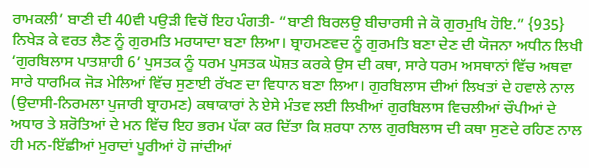ਰਾਮਕਲੀ’ ਬਾਣੀ ਦੀ 40ਵੀ ਪਉੜੀ ਵਿਚੋਂ ਇਹ ਪੰਗਤੀ- “ਬਾਣੀ ਬਿਰਲਉ ਬੀਚਾਰਸੀ ਜੇ ਕੋ ਗੁਰਮੁਖਿ ਹੋਇ.” {935} ਨਿਖੇੜ ਕੇ ਵਰਤ ਲੈਣ ਨੂੰ ਗੁਰਮਤਿ ਮਰਯਾਦਾ ਬਣਾ ਲਿਆ। ਬ੍ਰਾਹਮਣਵਦ ਨੂੰ ਗੁਰਮਤਿ ਬਣਾ ਦੇਣ ਦੀ ਯੋਜਨਾ ਅਧੀਨ ਲਿਖੀ ‘ਗੁਰਬਿਲਾਸ ਪਾਤਸ਼ਾਹੀ 6’ ਪੁਸਤਕ ਨੂੰ ਧਰਮ ਪੁਸਤਕ ਘੋਸ਼ਤ ਕਰਕੇ ਉਸ ਦੀ ਕਥਾ, ਸਾਰੇ ਧਰਮ ਅਸਥਾਨਾਂ ਵਿੱਚ ਅਥਵਾ ਸਾਰੇ ਧਾਰਮਿਕ ਜੋੜ ਮੇਲਿਆਂ ਵਿੱਚ ਸੁਣਾਈ ਰੱਖਣ ਦਾ ਵਿਧਾਨ ਬਣਾ ਲਿਆ। ਗੁਰਬਿਲਾਸ ਦੀਆਂ ਲਿਖਤਾਂ ਦੇ ਹਵਾਲੇ ਨਾਲ (ਉਦਾਸੀ-ਨਿਰਮਲਾ ਪੁਜਾਰੀ ਬ੍ਰਾਹਮਣ) ਕਥਾਕਾਰਾਂ ਨੇ ਏਸੇ ਮੰਤਵ ਲਈ ਲਿਖੀਆਂ ਗੁਰਬਿਲਾਸ ਵਿਚਲੀਆਂ ਚੌਪੀਆਂ ਦੇ ਅਧਾਰ ਤੇ ਸ਼ਰੋਤਿਆਂ ਦੇ ਮਨ ਵਿੱਚ ਇਹ ਭਰਮ ਪੱਕਾ ਕਰ ਦਿੱਤਾ ਕਿ ਸ਼ਰਧਾ ਨਾਲ ਗੁਰਬਿਲਾਸ ਦੀ ਕਥਾ ਸੁਣਦੇ ਰਹਿਣ ਨਾਲ ਹੀ ਮਨ-ਇੱਛੀਆਂ ਮੁਰਾਦਾਂ ਪੂਰੀਆਂ ਹੋ ਜਾਂਦੀਆਂ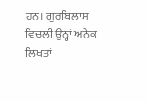ਹਨ। ਗੁਰਬਿਲਾਸ ਵਿਚਲੀ ਉਨ੍ਹਾਂ ਅਨੇਕ ਲਿਖਤਾਂ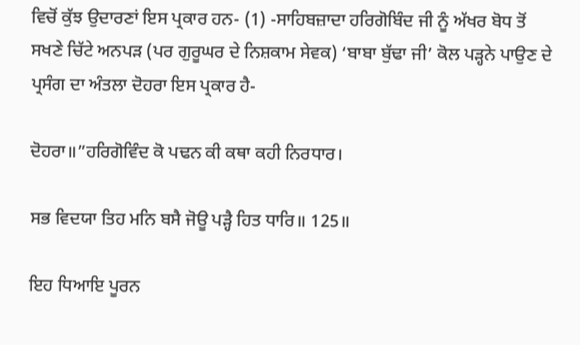ਵਿਚੋਂ ਕੁੱਝ ਉਦਾਰਣਾਂ ਇਸ ਪ੍ਰਕਾਰ ਹਨ- (1) -ਸਾਹਿਬਜ਼ਾਦਾ ਹਰਿਗੋਬਿੰਦ ਜੀ ਨੂੰ ਅੱਖਰ ਬੋਧ ਤੋਂ ਸਖਣੇ ਚਿੱਟੇ ਅਨਪੜ (ਪਰ ਗੁਰੂਘਰ ਦੇ ਨਿਸ਼ਕਾਮ ਸੇਵਕ) ‘ਬਾਬਾ ਬੁੱਢਾ ਜੀ’ ਕੋਲ ਪੜ੍ਹਨੇ ਪਾਉਣ ਦੇ ਪ੍ਰਸੰਗ ਦਾ ਅੰਤਲਾ ਦੋਹਰਾ ਇਸ ਪ੍ਰਕਾਰ ਹੈ-

ਦੋਹਰਾ॥”ਹਰਿਗੋਵਿੰਦ ਕੋ ਪਢਨ ਕੀ ਕਥਾ ਕਹੀ ਨਿਰਧਾਰ।

ਸਭ ਵਿਦਯਾ ਤਿਹ ਮਨਿ ਬਸੈ ਜੋਊ ਪੜ੍ਹੈ ਹਿਤ ਧਾਰਿ॥ 125॥

ਇਹ ਧਿਆਇ ਪੂਰਨ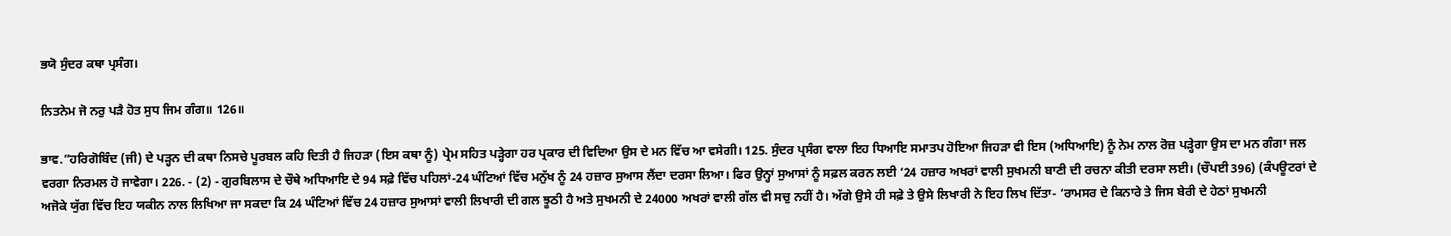ਭਯੋ ਸੁੰਦਰ ਕਥਾ ਪ੍ਰਸੰਗ।

ਨਿਤਨੇਮ ਜੋ ਨਰੁ ਪੜੈ ਹੋਤ ਸੁਧ ਜਿਮ ਗੰਗ॥ 126॥

ਭਾਵ.”ਹਰਿਗੋਬਿੰਦ (ਜੀ) ਦੇ ਪੜ੍ਹਨ ਦੀ ਕਥਾ ਨਿਸਚੇ ਪੂਰਬਲ ਕਹਿ ਦਿਤੀ ਹੈ ਜਿਹੜਾ (ਇਸ ਕਥਾ ਨੂੰ) ਪ੍ਰੇਮ ਸਹਿਤ ਪੜ੍ਹੇਗਾ ਹਰ ਪ੍ਰਕਾਰ ਦੀ ਵਿਦਿਆ ਉਸ ਦੇ ਮਨ ਵਿੱਚ ਆ ਵਸੇਗੀ। 125. ਸੁੰਦਰ ਪ੍ਰਸੰਗ ਵਾਲਾ ਇਹ ਧਿਆਇ ਸਮਾਤਪ ਹੋਇਆ ਜਿਹੜਾ ਵੀ ਇਸ (ਅਧਿਆਇ) ਨੂੰ ਨੇਮ ਨਾਲ ਰੋਜ਼ ਪੜ੍ਹੇਗਾ ਉਸ ਦਾ ਮਨ ਗੰਗਾ ਜਲ ਵਰਗਾ ਨਿਰਮਲ ਹੋ ਜਾਵੇਗਾ। 226. - (2) - ਗੁਰਬਿਲਾਸ ਦੇ ਚੌਥੇ ਅਧਿਆਇ ਦੇ 94 ਸਫ਼ੇ ਵਿੱਚ ਪਹਿਲਾਂ-24 ਘੰਟਿਆਂ ਵਿੱਚ ਮਨੁੱਖ ਨੂੰ 24 ਹਜ਼ਾਰ ਸੁਆਸ ਲੈਂਦਾ ਦਰਸਾ ਲਿਆ। ਫਿਰ ਉਨ੍ਹਾਂ ਸੁਆਸਾਂ ਨੂੰ ਸਫ਼ਲ ਕਰਨ ਲਈ ‘24 ਹਜ਼ਾਰ ਅਖਰਾਂ ਵਾਲੀ ਸੁਖਮਨੀ ਬਾਣੀ ਦੀ ਰਚਨਾ ਕੀਤੀ ਦਰਸਾ ਲਈ। (ਚੌਪਈ 396) (ਕੰਪਊਟਰਾਂ ਦੇ ਅਜੋਕੇ ਯੁੱਗ ਵਿੱਚ ਇਹ ਯਕੀਨ ਨਾਲ ਲਿਖਿਆ ਜਾ ਸਕਦਾ ਕਿ 24 ਘੰਟਿਆਂ ਵਿੱਚ 24 ਹਜ਼ਾਰ ਸੁਆਸਾਂ ਵਾਲੀ ਲਿਖਾਰੀ ਦੀ ਗਲ ਝੂਠੀ ਹੈ ਅਤੇ ਸੁਖਮਨੀ ਦੇ 24000 ਅਖਰਾਂ ਵਾਲੀ ਗੱਲ ਵੀ ਸਚੁ ਨਹੀਂ ਹੈ। ਅੱਗੇ ਉਸੇ ਹੀ ਸਫ਼ੇ ਤੇ ਉਸੇ ਲਿਖਾਰੀ ਨੇ ਇਹ ਲਿਖ ਦਿੱਤਾ- ‘ਰਾਮਸਰ ਦੇ ਕਿਨਾਰੇ ਤੇ ਜਿਸ ਬੇਰੀ ਦੇ ਹੇਠਾਂ ਸੁਖਮਨੀ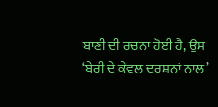ਬਾਣੀ ਦੀ ਰਚਨਾ ਹੋਈ ਹੈ, ਉਸ ‘ਬੇਰੀ ਦੇ ਕੇਵਲ ਦਰਸ਼ਨਾਂ ਨਾਲ’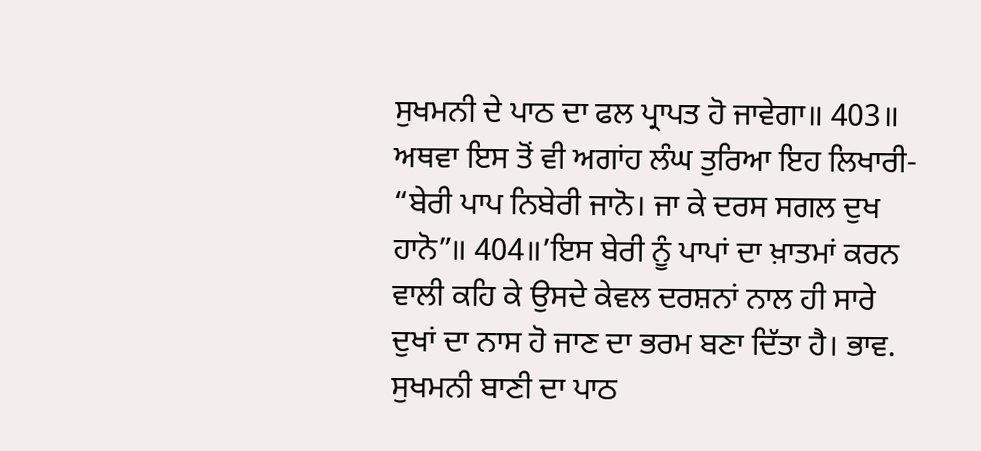ਸੁਖਮਨੀ ਦੇ ਪਾਠ ਦਾ ਫਲ ਪ੍ਰਾਪਤ ਹੋ ਜਾਵੇਗਾ॥ 403॥ ਅਥਵਾ ਇਸ ਤੋਂ ਵੀ ਅਗਾਂਹ ਲੰਘ ਤੁਰਿਆ ਇਹ ਲਿਖਾਰੀ- “ਬੇਰੀ ਪਾਪ ਨਿਬੇਰੀ ਜਾਨੋ। ਜਾ ਕੇ ਦਰਸ ਸਗਲ ਦੁਖ ਹਾਨੋ”॥ 404॥’ਇਸ ਬੇਰੀ ਨੂੰ ਪਾਪਾਂ ਦਾ ਖ਼ਾਤਮਾਂ ਕਰਨ ਵਾਲੀ ਕਹਿ ਕੇ ਉਸਦੇ ਕੇਵਲ ਦਰਸ਼ਨਾਂ ਨਾਲ ਹੀ ਸਾਰੇ ਦੁਖਾਂ ਦਾ ਨਾਸ ਹੋ ਜਾਣ ਦਾ ਭਰਮ ਬਣਾ ਦਿੱਤਾ ਹੈ। ਭਾਵ. ਸੁਖਮਨੀ ਬਾਣੀ ਦਾ ਪਾਠ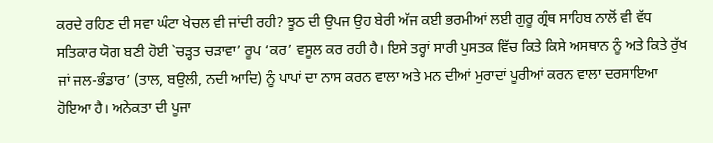ਕਰਦੇ ਰਹਿਣ ਦੀ ਸਵਾ ਘੰਟਾ ਖੇਚਲ ਵੀ ਜਾਂਦੀ ਰਹੀ? ਝੂਠ ਦੀ ਉਪਜ ਉਹ ਬੇਰੀ ਅੱਜ ਕਈ ਭਰਮੀਆਂ ਲਈ ਗੁਰੂ ਗ੍ਰੰਥ ਸਾਹਿਬ ਨਾਲੋਂ ਵੀ ਵੱਧ ਸਤਿਕਾਰ ਯੋਗ ਬਣੀ ਹੋਈ `ਚੜ੍ਹਤ ਚੜਾਵਾ’ ਰੂਪ ‘ਕਰ’ ਵਸੂਲ ਕਰ ਰਹੀ ਹੈ। ਇਸੇ ਤਰ੍ਹਾਂ ਸਾਰੀ ਪੁਸਤਕ ਵਿੱਚ ਕਿਤੇ ਕਿਸੇ ਅਸਥਾਨ ਨੂੰ ਅਤੇ ਕਿਤੇ ਰੁੱਖ ਜਾਂ ਜਲ-ਭੰਡਾਰ’ (ਤਾਲ, ਬਉਲੀ, ਨਦੀ ਆਦਿ) ਨੂੰ ਪਾਪਾਂ ਦਾ ਨਾਸ ਕਰਨ ਵਾਲਾ ਅਤੇ ਮਨ ਦੀਆਂ ਮੁਰਾਦਾਂ ਪੂਰੀਆਂ ਕਰਨ ਵਾਲਾ ਦਰਸਾਇਆ ਹੋਇਆ ਹੈ। ਅਨੇਕਤਾ ਦੀ ਪੂਜਾ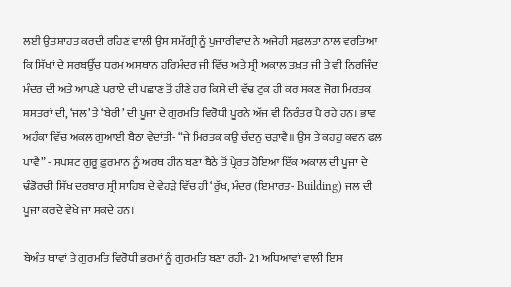ਲਈ ਉਤਸ਼ਾਹਤ ਕਰਦੀ ਰਹਿਣ ਵਾਲੀ ਉਸ ਸਮੱਗ੍ਰੀ ਨੂੰ ਪੁਜਾਰੀਵਾਦ ਨੇ ਅਜੇਹੀ ਸਫ਼ਲਤਾ ਨਾਲ ਵਰਤਿਆ ਕਿ ਸਿੱਖਾਂ ਦੇ ਸਰਬਉੱਚ ਧਰਮ ਅਸਥਾਨ ਹਰਿਮੰਦਰ ਜੀ ਵਿੱਚ ਅਤੇ ਸ੍ਰੀ ਅਕਾਲ ਤਖ਼ਤ ਜੀ ਤੇ ਵੀ ਨਿਰਜਿੰਦ ਮੰਦਰ ਦੀ ਅਤੇ ਆਪਣੇ ਪਰਾਏ ਦੀ ਪਛਾਣ ਤੋਂ ਹੀਣੇ ਹਰ ਕਿਸੇ ਦੀ ਵੱਢ ਟੁਕ ਹੀ ਕਰ ਸਕਣ ਜੋਗ ਮਿਰਤਕ ਸ਼ਸਤਰਾਂ ਦੀ, ‘ਜਲ’ ਤੇ ‘ਬੇਰੀ’ ਦੀ ਪੂਜਾ ਦੇ ਗੁਰਮਤਿ ਵਿਰੋਧੀ ਪੂਰਨੇ ਅੱਜ ਵੀ ਨਿਰੰਤਰ ਪੈ ਰਹੇ ਹਨ। ਭਾਵ ਅਹੰਕਾ ਵਿੱਚ ਅਕਲ ਗੁਆਈ ਬੈਠਾ ਵੇਦਾਂਤੀ- “ਜੇ ਮਿਰਤਕ ਕਉ ਚੰਦਨੁ ਚੜਾਵੈ॥ ਉਸ ਤੇ ਕਹਹੁ ਕਵਨ ਫਲ ਪਾਵੈ” - ਸਪਸ਼ਟ ਗੁਰੂ ਫ਼ੁਰਮਾਨ ਨੂੰ ਅਰਥ ਹੀਨ ਬਣਾ ਬੈਠੇ ਤੋਂ ਪ੍ਰੇਰਤ ਹੋਇਆ ਇੱਕ ਅਕਾਲ ਦੀ ਪੂਜਾ ਦੇ ਢੰਡੋਰਚੀ ਸਿੱਖ ਦਰਬਾਰ ਸ੍ਰੀ ਸਾਹਿਬ ਦੇ ਵੇਹੜੇ ਵਿੱਚ ਹੀ ‘ਰੁੱਖ, ਮੰਦਰ (ਇਮਾਰਤ- Building) ਜਲ ਦੀ ਪੂਜਾ ਕਰਦੇ ਵੇਖੇ ਜਾ ਸਕਦੇ ਹਨ।

ਬੇਅੰਤ ਥਾਵਾਂ ਤੇ ਗੁਰਮਤਿ ਵਿਰੋਧੀ ਭਰਮਾਂ ਨੂੰ ਗੁਰਮਤਿ ਬਣਾ ਰਹੀ- 21 ਅਧਿਆਵਾਂ ਵਾਲੀ ਇਸ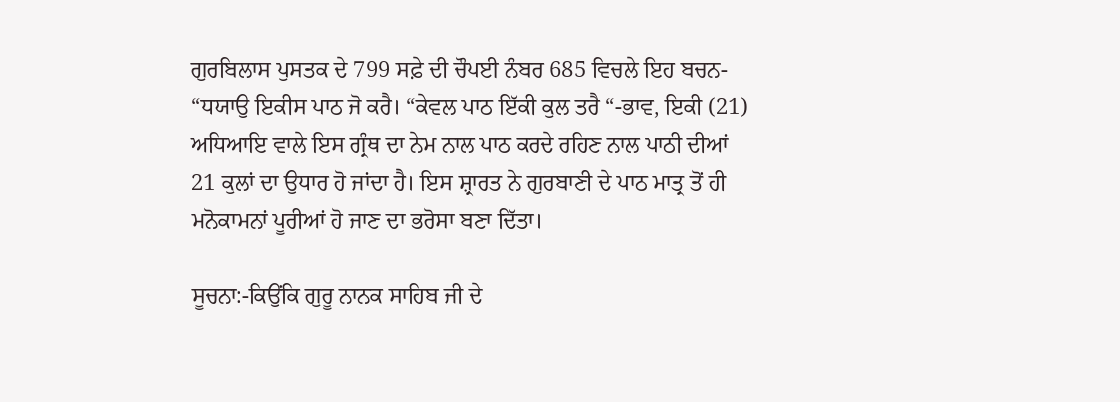ਗੁਰਬਿਲਾਸ ਪੁਸਤਕ ਦੇ 799 ਸਫ਼ੇ ਦੀ ਚੌਪਈ ਨੰਬਰ 685 ਵਿਚਲੇ ਇਹ ਬਚਨ- “ਧਯਾਉ ਇਕੀਸ ਪਾਠ ਜੋ ਕਰੈ। “ਕੇਵਲ ਪਾਠ ਇੱਕੀ ਕੁਲ ਤਰੈ “-ਭਾਵ, ਇਕੀ (21) ਅਧਿਆਇ ਵਾਲੇ ਇਸ ਗ੍ਰੰਥ ਦਾ ਨੇਮ ਨਾਲ ਪਾਠ ਕਰਦੇ ਰਹਿਣ ਨਾਲ ਪਾਠੀ ਦੀਆਂ 21 ਕੁਲਾਂ ਦਾ ਉਧਾਰ ਹੋ ਜਾਂਦਾ ਹੈ। ਇਸ ਸ਼੍ਰਾਰਤ ਨੇ ਗੁਰਬਾਣੀ ਦੇ ਪਾਠ ਮਾਤ੍ਰ ਤੋਂ ਹੀ ਮਨੋਕਾਮਨਾਂ ਪੂਰੀਆਂ ਹੋ ਜਾਣ ਦਾ ਭਰੋਸਾ ਬਣਾ ਦਿੱਤਾ।

ਸੂਚਨਾ:-ਕਿਉਂਕਿ ਗੁਰੂ ਨਾਨਕ ਸਾਹਿਬ ਜੀ ਦੇ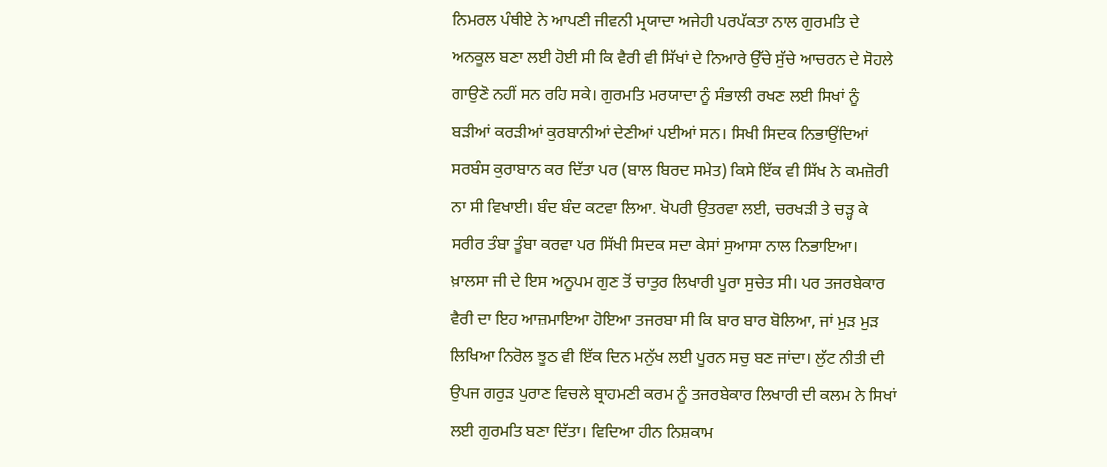ਨਿਮਰਲ ਪੰਥੀਏ ਨੇ ਆਪਣੀ ਜੀਵਨੀ ਮ੍ਰਯਾਦਾ ਅਜੇਹੀ ਪਰਪੱਕਤਾ ਨਾਲ ਗੁਰਮਤਿ ਦੇ ਅਨਕੂਲ ਬਣਾ ਲਈ ਹੋਈ ਸੀ ਕਿ ਵੈਰੀ ਵੀ ਸਿੱਖਾਂ ਦੇ ਨਿਆਰੇ ਉੱਚੇ ਸੁੱਚੇ ਆਚਰਨ ਦੇ ਸੋਹਲੇ ਗਾਉਣੋ ਨਹੀਂ ਸਨ ਰਹਿ ਸਕੇ। ਗੁਰਮਤਿ ਮਰਯਾਦਾ ਨੂੰ ਸੰਭਾਲੀ ਰਖਣ ਲਈ ਸਿਖਾਂ ਨੂੰ ਬੜੀਆਂ ਕਰੜੀਆਂ ਕੁਰਬਾਨੀਆਂ ਦੇਣੀਆਂ ਪਈਆਂ ਸਨ। ਸਿਖੀ ਸਿਦਕ ਨਿਭਾਉਂਦਿਆਂ ਸਰਬੰਸ ਕੁਰਾਬਾਨ ਕਰ ਦਿੱਤਾ ਪਰ (ਬਾਲ ਬਿਰਦ ਸਮੇਤ) ਕਿਸੇ ਇੱਕ ਵੀ ਸਿੱਖ ਨੇ ਕਮਜ਼ੋਰੀ ਨਾ ਸੀ ਵਿਖਾਈ। ਬੰਦ ਬੰਦ ਕਟਵਾ ਲਿਆ. ਖੋਪਰੀ ਉਤਰਵਾ ਲਈ, ਚਰਖੜੀ ਤੇ ਚੜ੍ਹ ਕੇ ਸਰੀਰ ਤੰਬਾ ਤੂੰਬਾ ਕਰਵਾ ਪਰ ਸਿੱਖੀ ਸਿਦਕ ਸਦਾ ਕੇਸਾਂ ਸੁਆਸਾ ਨਾਲ ਨਿਭਾਇਆ। ਖ਼ਾਲਸਾ ਜੀ ਦੇ ਇਸ ਅਨੂਪਮ ਗੁਣ ਤੋਂ ਚਾਤੁਰ ਲਿਖਾਰੀ ਪੂਰਾ ਸੁਚੇਤ ਸੀ। ਪਰ ਤਜਰਬੇਕਾਰ ਵੈਰੀ ਦਾ ਇਹ ਆਜ਼ਮਾਇਆ ਹੋਇਆ ਤਜਰਬਾ ਸੀ ਕਿ ਬਾਰ ਬਾਰ ਬੋਲਿਆ, ਜਾਂ ਮੁੜ ਮੁੜ ਲਿਖਿਆ ਨਿਰੋਲ ਝੂਠ ਵੀ ਇੱਕ ਦਿਨ ਮਨੁੱਖ ਲਈ ਪੂਰਨ ਸਚੁ ਬਣ ਜਾਂਦਾ। ਲੁੱਟ ਨੀਤੀ ਦੀ ਉਪਜ ਗਰੁੜ ਪੁਰਾਣ ਵਿਚਲੇ ਬ੍ਰਾਹਮਣੀ ਕਰਮ ਨੂੰ ਤਜਰਬੇਕਾਰ ਲਿਖਾਰੀ ਦੀ ਕਲਮ ਨੇ ਸਿਖਾਂ ਲਈ ਗੁਰਮਤਿ ਬਣਾ ਦਿੱਤਾ। ਵਿਦਿਆ ਹੀਨ ਨਿਸ਼ਕਾਮ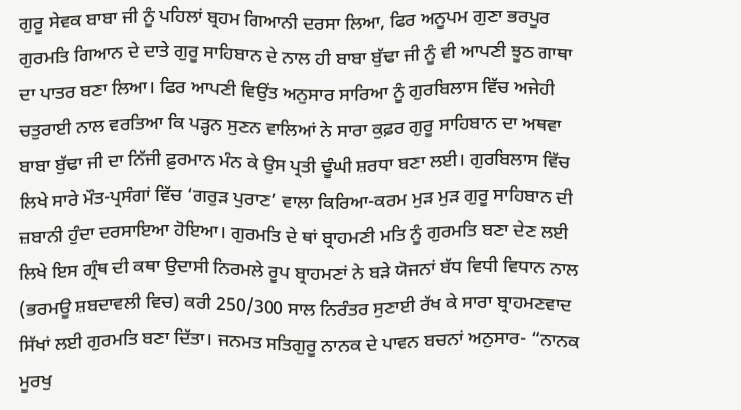ਗੁਰੂ ਸੇਵਕ ਬਾਬਾ ਜੀ ਨੂੰ ਪਹਿਲਾਂ ਬ੍ਰਹਮ ਗਿਆਨੀ ਦਰਸਾ ਲਿਆ, ਫਿਰ ਅਨੂਪਮ ਗੁਣਾ ਭਰਪੂਰ ਗੁਰਮਤਿ ਗਿਆਨ ਦੇ ਦਾਤੇ ਗੁਰੂ ਸਾਹਿਬਾਨ ਦੇ ਨਾਲ ਹੀ ਬਾਬਾ ਬੁੱਢਾ ਜੀ ਨੂੰ ਵੀ ਆਪਣੀ ਝੂਠ ਗਾਥਾ ਦਾ ਪਾਤਰ ਬਣਾ ਲਿਆ। ਫਿਰ ਆਪਣੀ ਵਿਉਂਤ ਅਨੁਸਾਰ ਸਾਰਿਆ ਨੂੰ ਗੁਰਬਿਲਾਸ ਵਿੱਚ ਅਜੇਹੀ ਚਤੁਰਾਈ ਨਾਲ ਵਰਤਿਆ ਕਿ ਪੜ੍ਹਨ ਸੁਣਨ ਵਾਲਿਆਂ ਨੇ ਸਾਰਾ ਕੁਫ਼ਰ ਗੁਰੂ ਸਾਹਿਬਾਨ ਦਾ ਅਥਵਾ ਬਾਬਾ ਬੁੱਢਾ ਜੀ ਦਾ ਨਿੱਜੀ ਫ਼ੁਰਮਾਨ ਮੰਨ ਕੇ ਉਸ ਪ੍ਰਤੀ ਢੂੰਘੀ ਸ਼ਰਧਾ ਬਣਾ ਲਈ। ਗੁਰਬਿਲਾਸ ਵਿੱਚ ਲਿਖੇ ਸਾਰੇ ਮੌਤ-ਪ੍ਰਸੰਗਾਂ ਵਿੱਚ ‘ਗਰੁੜ ਪੁਰਾਣ’ ਵਾਲਾ ਕਿਰਿਆ-ਕਰਮ ਮੁੜ ਮੁੜ ਗੁਰੂ ਸਾਹਿਬਾਨ ਦੀ ਜ਼ਬਾਨੀ ਹੁੰਦਾ ਦਰਸਾਇਆ ਹੋਇਆ। ਗੁਰਮਤਿ ਦੇ ਥਾਂ ਬ੍ਰਾਹਮਣੀ ਮਤਿ ਨੂੰ ਗੁਰਮਤਿ ਬਣਾ ਦੇਣ ਲਈ ਲਿਖੇ ਇਸ ਗ੍ਰੰਥ ਦੀ ਕਥਾ ਉਦਾਸੀ ਨਿਰਮਲੇ ਰੂਪ ਬ੍ਰਾਹਮਣਾਂ ਨੇ ਬੜੇ ਯੋਜਨਾਂ ਬੱਧ ਵਿਧੀ ਵਿਧਾਨ ਨਾਲ (ਭਰਮਊ ਸ਼ਬਦਾਵਲੀ ਵਿਚ) ਕਰੀ 250/300 ਸਾਲ ਨਿਰੰਤਰ ਸੁਣਾਈ ਰੱਖ ਕੇ ਸਾਰਾ ਬ੍ਰਾਹਮਣਵਾਦ ਸਿੱਖਾਂ ਲਈ ਗੁਰਮਤਿ ਬਣਾ ਦਿੱਤਾ। ਜਨਮਤ ਸਤਿਗੁਰੂ ਨਾਨਕ ਦੇ ਪਾਵਨ ਬਚਨਾਂ ਅਨੁਸਾਰ- “ਨਾਨਕ ਮੂਰਖੁ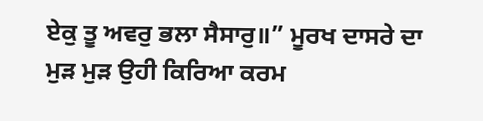ਏਕੁ ਤੂ ਅਵਰੁ ਭਲਾ ਸੈਸਾਰੁ॥” ਮੂਰਖ ਦਾਸਰੇ ਦਾ ਮੁੜ ਮੁੜ ਉਹੀ ਕਿਰਿਆ ਕਰਮ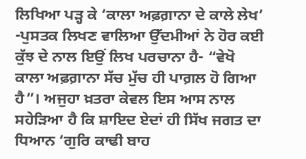ਲਿਖਿਆ ਪੜ੍ਹ ਕੇ ‘ਕਾਲਾ ਅਫ਼ਗ਼ਾਨਾ ਦੇ ਕਾਲੇ ਲੇਖ’ -ਪੁਸਤਕ ਲਿਖਣ ਵਾਲਿਆ ਉੱਦਮੀਆਂ ਨੇ ਹੋਰ ਕਈ ਕੁੱਝ ਦੇ ਨਾਲ ਇਉਂ ਲਿਖ ਪਰਚਾਨਾ ਹੈ- “ਵੇਖੋ ਕਾਲਾ ਅਫ਼ਗ਼ਾਨਾ ਸੱਚ ਮੁੱਚ ਹੀ ਪਾਗ਼ਲ ਹੋ ਗਿਆ ਹੈ”। ਅਜੁਹਾ ਖ਼ਤਰਾ ਕੇਵਲ ਇਸ ਆਸ ਨਾਲ ਸਹੇੜਿਆ ਹੈ ਕਿ ਸ਼ਾਇਦ ਏਦਾਂ ਹੀ ਸਿੱਖ ਜਗਤ ਦਾ ਧਿਆਨ ‘ਗੁਰਿ ਕਾਢੀ ਬਾਹ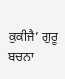ਕੁਕੀਜੈ’ ਗੁਰੂ ਬਚਨਾ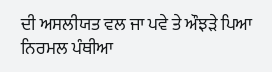ਦੀ ਅਸਲੀਯਤ ਵਲ ਜਾ ਪਵੇ ਤੇ ਔਝੜੇ ਪਿਆ ਨਿਰਮਲ ਪੰਥੀਆ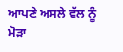ਆਪਣੇ ਅਸਲੇ ਵੱਲ ਨੂੰ ਮੋੜਾ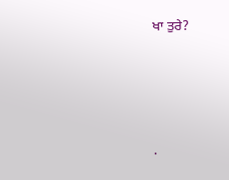ਖਾ ਤੁਰੇ?




.